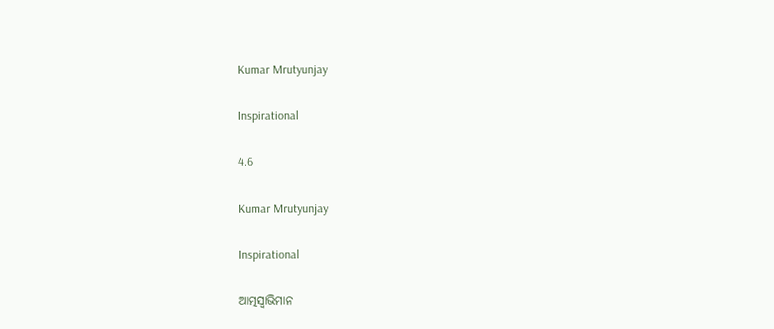Kumar Mrutyunjay

Inspirational

4.6

Kumar Mrutyunjay

Inspirational

ଆତ୍ମସ୍ୱାଭିମାନ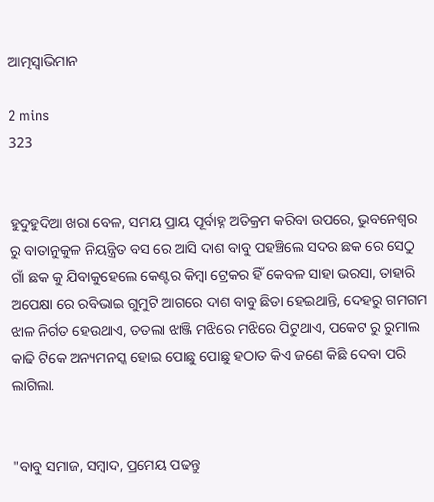ଆତ୍ମସ୍ୱାଭିମାନ

2 mins
323


ହୁଦୁହୁଦିଆ ଖରା ବେଳ, ସମୟ ପ୍ରାୟ ପୂର୍ବାହ୍ନ ଅତିକ୍ରମ କରିବା ଉପରେ, ଭୁବନେଶ୍ୱର ରୁ ବାତାନୁକୁଳ ନିୟନ୍ତ୍ରିତ ବସ ରେ ଆସି ଦାଶ ବାବୁ ପହଞ୍ଚିଲେ ସଦର ଛକ ରେ ସେଠୁ ଗାଁ ଛକ କୁ ଯିବାକୁହେଲେ କେଣ୍ଟର କିମ୍ବା ଟ୍ରେକର ହିଁ କେବଳ ସାହା ଭରସା, ତାହାରି ଅପେକ୍ଷା ରେ ରବିଭାଇ ଗୁମୁଟି ଆଗରେ ଦାଶ ବାବୁ ଛିଡା ହେଇଥାନ୍ତି, ଦେହରୁ ଗମଗମ ଝାଳ ନିର୍ଗତ ହେଉଥାଏ, ତତଲା ଝାଞ୍ଜି ମଝିରେ ମଝିରେ ପିଟୁଥାଏ, ପକେଟ ରୁ ରୁମାଲ କାଢି ଟିକେ ଅନ୍ୟମନସ୍କ ହୋଇ ପୋଛୁ ପୋଛୁ ହଠାତ କିଏ ଜଣେ କିଛି ଦେବା ପରି ଲାଗିଲା.


"ବାବୁ ସମାଜ, ସମ୍ବାଦ, ପ୍ରମେୟ ପଢନ୍ତୁ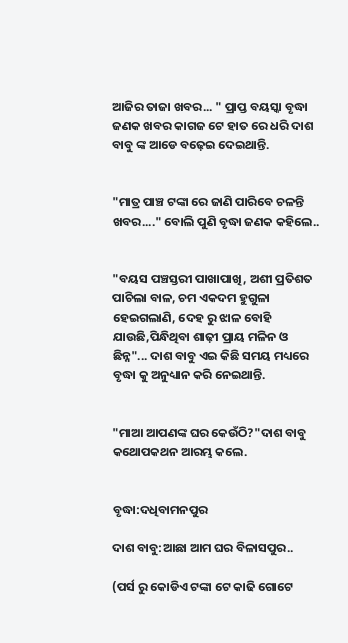ଆଜିର ତାଜା ଖବର... " ପ୍ରାପ୍ତ ବୟସ୍କା ବୃଦ୍ଧା ଜଣକ ଖବର କାଗଜ ଟେ ହାତ ରେ ଧରି ଦାଶ ବାବୁ ଙ୍କ ଆଡେ ବଢ଼େଇ ଦେଇଥାନ୍ତି.


"ମାତ୍ର ପାଞ୍ଚ ଟଙ୍କା ରେ ଜାଣି ପାରିବେ ଚଳନ୍ତି ଖବର...." ବୋଲି ପୁଣି ବୃଦ୍ଧା ଜଣକ କହିଲେ..


"ବୟସ ପଞ୍ଚସ୍ତରୀ ପାଖାପାଖି, ଅଶୀ ପ୍ରତିଶତ ପାଚିଲା ବାଳ, ଚମ ଏକଦମ ହୁଗୁଳା ହେଇଗଲାଣି, ଦେହ ରୁ ଝାଳ ବୋହି ଯାଉଛି,ପିନ୍ଧିଥିବା ଶାଢ଼ୀ ପ୍ରାୟ ମଳିନ ଓ ଛିନ୍ନ"... ଦାଶ ବାବୁ ଏଇ କିଛି ସମୟ ମଧ୍ୟରେ ବୃଦ୍ଧା କୁ ଅନୁଧ୍ୟାନ କରି ନେଇଥାନ୍ତି.


"ମାଆ ଆପଣଙ୍କ ଘର କେଉଁଠି?"ଦାଶ ବାବୁ କଥୋପକଥନ ଆରମ୍ଭ କଲେ.


ବୃଦ୍ଧା:ଦଧିବାମନପୁର

ଦାଶ ବାବୁ:ଆଛା ଆମ ଘର ବିଳାସପୁର..

(ପର୍ସ ରୁ କୋଡିଏ ଟଙ୍କା ଟେ କାଢି ଗୋଟେ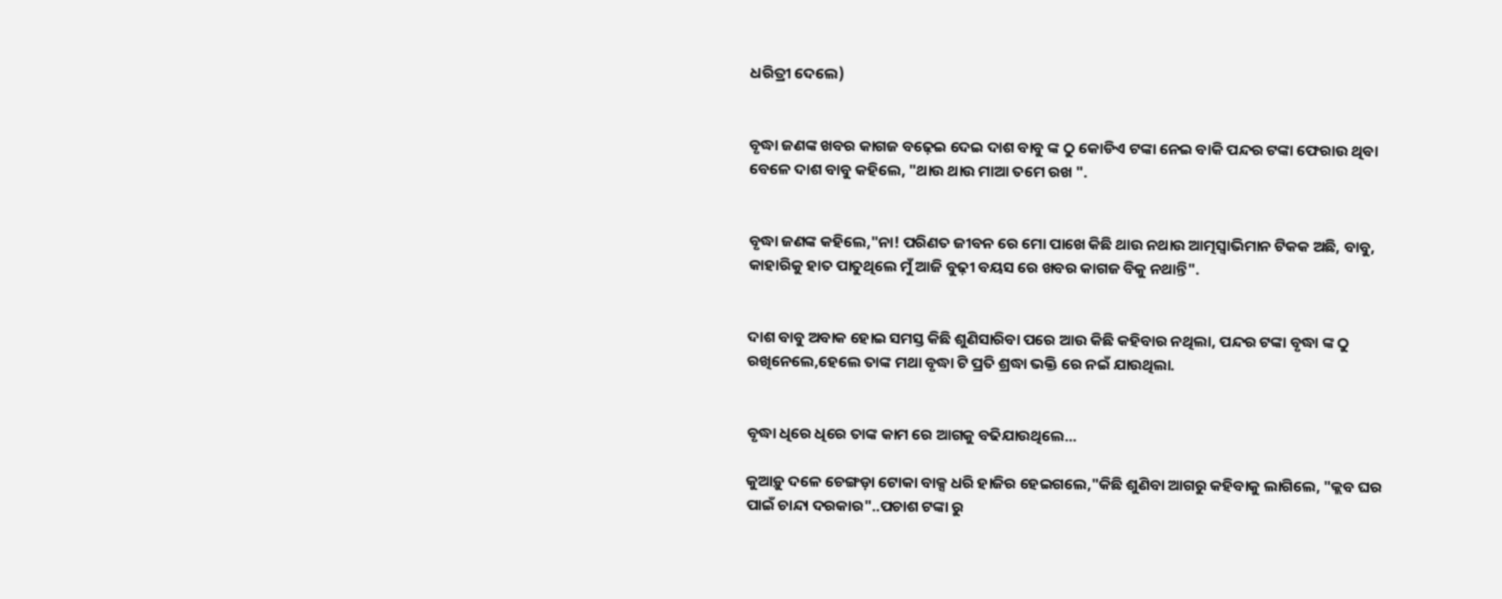ଧରିତ୍ରୀ ଦେଲେ)


ବୃଦ୍ଧା ଜଣଙ୍କ ଖବର କାଗଜ ବଢ଼େଇ ଦେଇ ଦାଶ ବାବୁ ଙ୍କ ଠୁ କୋଡିଏ ଟଙ୍କା ନେଇ ବାକି ପନ୍ଦର ଟଙ୍କା ଫେରାଉ ଥିବା ବେଳେ ଦାଶ ବାବୁ କହିଲେ, "ଥାଉ ଥାଉ ମାଆ ତମେ ରଖ ".


ବୃଦ୍ଧା ଜଣଙ୍କ କହିଲେ,"ନା! ପରିଣତ ଜୀବନ ରେ ମୋ ପାଖେ କିଛି ଥାଉ ନଥାଉ ଆତ୍ମସ୍ୱାଭିମାନ ଟିକକ ଅଛି, ବାବୁ, କାହାରିକୁ ହାତ ପାତୁଥିଲେ ମୁଁ ଆଜି ବୁଢ଼ୀ ବୟସ ରେ ଖବର କାଗଜ ବିକୁ ନଥାନ୍ତି".


ଦାଶ ବାବୁ ଅବାକ ହୋଇ ସମସ୍ତ କିଛି ଶୁଣିସାରିବା ପରେ ଆଉ କିଛି କହିବାର ନଥିଲା, ପନ୍ଦର ଟଙ୍କା ବୃଦ୍ଧା ଙ୍କ ଠୁ ରଖିନେଲେ,ହେଲେ ତାଙ୍କ ମଥା ବୃଦ୍ଧା ଟି ପ୍ରତି ଶ୍ରଦ୍ଧା ଭକ୍ତି ରେ ନଇଁ ଯାଉଥିଲା.


ବୃଦ୍ଧା ଧିରେ ଧିରେ ତାଙ୍କ କାମ ରେ ଆଗକୁ ବଢିଯାଉଥିଲେ...

କୁଆଡ଼ୁ ଦଳେ ଚେଙ୍ଗଡ଼ା ଟୋକା ବାକ୍ସ ଧରି ହାଜିର ହେଇଗଲେ,"କିଛି ଶୁଣିବା ଆଗରୁ କହିବାକୁ ଲାଗିଲେ, "କ୍ଲବ ଘର ପାଇଁ ଚାନ୍ଦା ଦରକାର"..ପଚାଶ ଟଙ୍କା ରୁ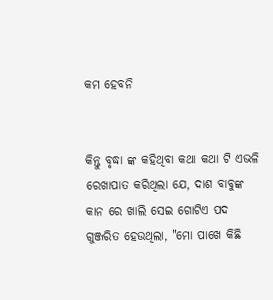କମ ହେବନି


କିନ୍ତୁ ବୃଦ୍ଧା ଙ୍କ କହିଥିବା କଥା କଥା ଟି ଏଭଳି ରେଖାପାତ କରିଥିଲା ଯେ, ଦାଶ ବାବୁଙ୍କ କାନ ରେ ଖାଲି ସେଇ ଗୋଟିଏ ପଦ ଗୁଞ୍ଜରିତ ହେଉଥିଲା, "ମୋ ପାଖେ କିଛି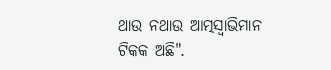ଥାଉ ନଥାଉ ଆତ୍ମସ୍ୱାଭିମାନ ଟିକକ ଅଛି".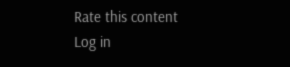Rate this content
Log in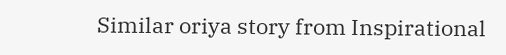Similar oriya story from Inspirational